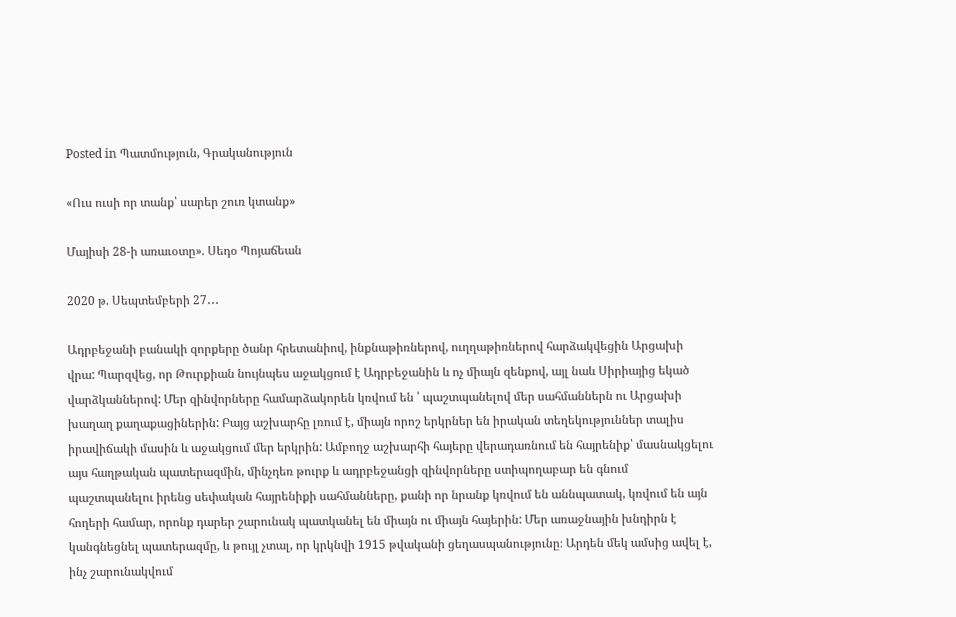Posted in Պատմություն, Գրականություն

«Ուս ուսի որ տանք՝ սարեր շուռ կտանք»

Մայիսի 28-ի առաւօտը». Սեդօ Պոյաճեան

2020 թ. Սեպտեմբերի 27․․․

Ադրբեջանի բանակի զորքերը ծանր հրետանիով, ինքնաթիռներով, ուղղաթիռներով հարձակվեցին Արցախի վրա: Պարզվեց, որ Թուրքիան նույնպես աջակցում է Ադրբեջանին և ոչ միայն զենքով, այլ նաև Սիրիայից եկած վարձկաններով: Մեր զինվորները համարձակորեն կռվում են ՝ պաշտպանելով մեր սահմաններն ու Արցախի խաղաղ քաղաքացիներին: Բայց աշխարհը լռում է, միայն որոշ երկրներ են իրական տեղեկություններ տալիս իրավիճակի մասին և աջակցում մեր երկրին: Ամբողջ աշխարհի հայերը վերադառնում են հայրենիք՝ մասնակցելու այս հաղթական պատերազմին, մինչդեռ թուրք և ադրբեջանցի զինվորները ստիպողաբար են գնում պաշտպանելու իրենց սեփական հայրենիքի սահմանները, քանի որ նրանք կռվում են աննպատակ, կռվում են այն հողերի համար, որոնք դարեր շարունակ պատկանել են միայն ու միայն հայերին: Մեր առաջնային խնդիրն է կանգնեցնել պատերազմը, և թույլ չտալ, որ կրկնվի 1915 թվականի ցեղասպանությունը։ Արդեն մեկ ամսից ավել է, ինչ շարունակվում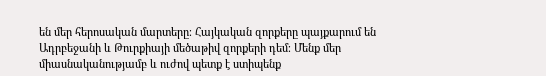են մեր հերոսական մարտերը։ Հայկական զորքերը պայքարում են Ադրբեջանի և Թուրքիայի մեծաթիվ զորքերի դեմ։ Մենք մեր միասնականությամբ և ուժով պետք է ստիպենք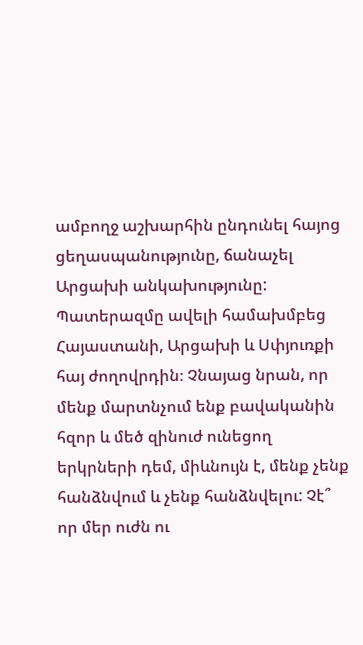ամբողջ աշխարհին ընդունել հայոց ցեղասպանությունը, ճանաչել Արցախի անկախությունը: Պատերազմը ավելի համախմբեց Հայաստանի, Արցախի և Սփյուռքի հայ ժողովրդին։ Չնայաց նրան, որ մենք մարտնչում ենք բավականին հզոր և մեծ զինուժ ունեցող երկրների դեմ, միևնույն է, մենք չենք հանձնվում և չենք հանձնվելու: Չէ՞ որ մեր ուժն ու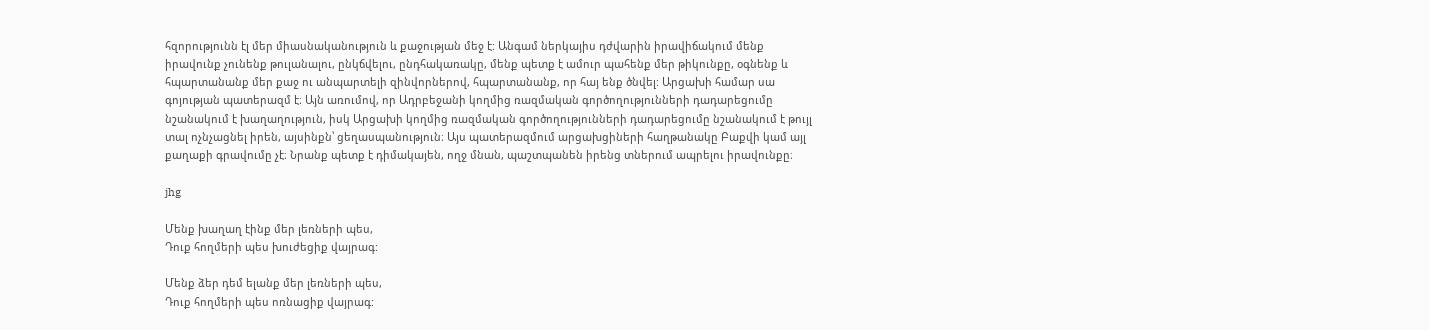հզորությունն էլ մեր միասնականություն և քաջության մեջ է: Անգամ ներկայիս դժվարին իրավիճակում մենք իրավունք չունենք թուլանալու, ընկճվելու, ընդհակառակը, մենք պետք է ամուր պահենք մեր թիկունքը, օգնենք և հպարտանանք մեր քաջ ու անպարտելի զինվորներով, հպարտանանք, որ հայ ենք ծնվել: Արցախի համար սա գոյության պատերազմ է։ Այն առումով, որ Ադրբեջանի կողմից ռազմական գործողությունների դադարեցումը նշանակում է խաղաղություն, իսկ Արցախի կողմից ռազմական գործողությունների դադարեցումը նշանակում է թույլ տալ ոչնչացնել իրեն, այսինքն՝ ցեղասպանություն։ Այս պատերազմում արցախցիների հաղթանակը Բաքվի կամ այլ քաղաքի գրավումը չէ։ Նրանք պետք է դիմակայեն, ողջ մնան, պաշտպանեն իրենց տներում ապրելու իրավունքը։

jhg

Մենք խաղաղ էինք մեր լեռների պես,
Դուք հողմերի պես խուժեցիք վայրագ:

Մենք ձեր դեմ ելանք մեր լեռների պես,
Դուք հողմերի պես ոռնացիք վայրագ: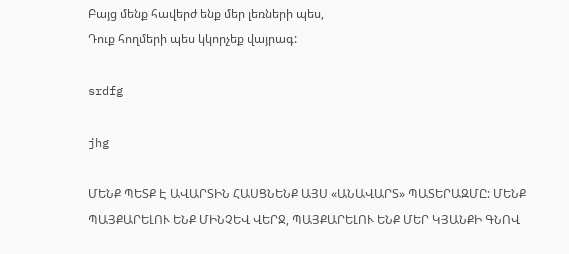Բայց մենք հավերժ ենք մեր լեռների պես,
Դուք հողմերի պես կկորչեք վայրագ:

srdfg

jhg

ՄԵՆՔ ՊԵՏՔ Է ԱՎԱՐՏԻՆ ՀԱՍՑՆԵՆՔ ԱՅՍ «ԱՆԱՎԱՐՏ» ՊԱՏԵՐԱԶՄԸ: ՄԵՆՔ ՊԱՅՔԱՐԵԼՈՒ ԵՆՔ ՄԻՆՉԵՎ ՎԵՐՋ, ՊԱՅՔԱՐԵԼՈՒ ԵՆՔ ՄԵՐ ԿՅԱՆՔԻ ԳՆՈՎ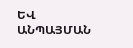ԵՎ ԱՆՊԱՅՄԱՆ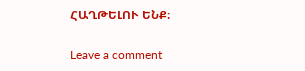ՀԱՂԹԵԼՈՒ ԵՆՔ։

Leave a comment